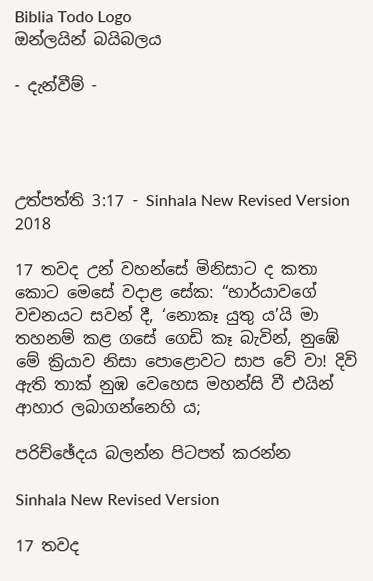Biblia Todo Logo
ඔන්ලයින් බයිබලය

- දැන්වීම් -




උත්පත්ති 3:17 - Sinhala New Revised Version 2018

17 තවද උන් වහන්සේ මිනිසාට ද කතා කොට මෙසේ වදාළ සේක: “භාර්යාවගේ වචනයට සවන් දී, ‘නොකෑ යුතු ය’යි මා තහනම් කළ ගසේ ගෙඩි කෑ බැවින්, නුඹේ මේ ක්‍රියාව නිසා පොළොවට සාප වේ වා! දිවි ඇති තාක් නුඹ වෙහෙස මහන්සි වී එයින් ආහාර ලබාගන්නෙහි ය;

පරිච්ඡේදය බලන්න පිටපත් කරන්න

Sinhala New Revised Version

17 තවද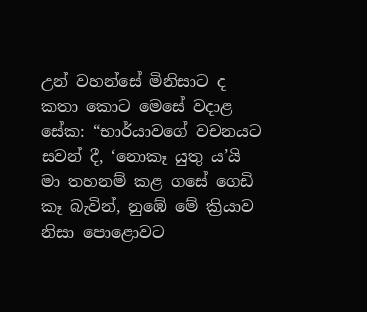උන් වහන්සේ මිනිසාට ද කතා කොට මෙසේ වදාළ සේක: “භාර්යාවගේ වචනයට සවන් දී, ‘නොකෑ යුතු ය’යි මා තහනම් කළ ගසේ ගෙඩි කෑ බැවින්, නුඹේ මේ ක්‍රියාව නිසා පොළොවට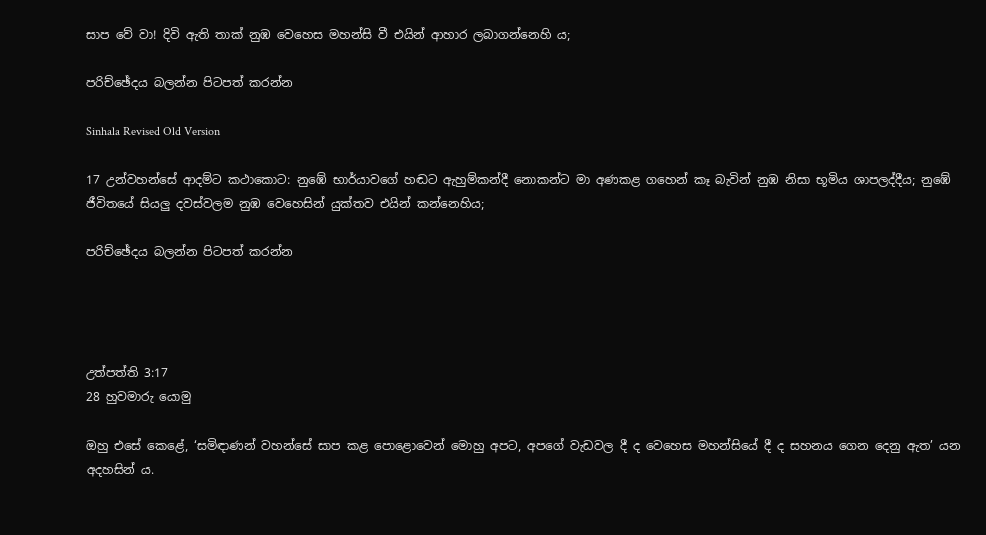සාප වේ වා! දිවි ඇති තාක් නුඹ වෙහෙස මහන්සි වී එයින් ආහාර ලබාගන්නෙහි ය;

පරිච්ඡේදය බලන්න පිටපත් කරන්න

Sinhala Revised Old Version

17 උන්වහන්සේ ආදම්ට කථාකොට: නුඹේ භාර්යාවගේ හඬට ඇහුම්කන්දී නොකන්ට මා අණකළ ගහෙන් කෑ බැවින් නුඹ නිසා භූමිය ශාපලද්දීය; නුඹේ ජීවිතයේ සියලු දවස්වලම නුඹ වෙහෙසින් යුක්තව එයින් කන්නෙහිය;

පරිච්ඡේදය බලන්න පිටපත් කරන්න




උත්පත්ති 3:17
28 හුවමාරු යොමු

ඔහු එසේ කෙළේ, ‘සමිඳාණන් වහන්සේ සාප කළ පොළොවෙන් මොහු අපට, අපගේ වැඩවල දී ද වෙහෙස මහන්සියේ දී ද සහනය ගෙන දෙනු ඇත’ යන අදහසින් ය.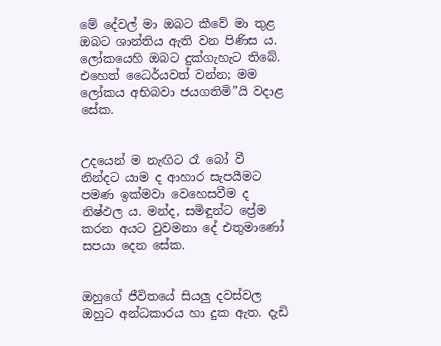මේ දේවල් මා ඔබට කීවේ මා තුළ ඔබට ශාන්තිය ඇති වන පිණිස ය. ලෝකයෙහි ඔබට දුක්ගැහැට තිබේ. එහෙත් ධෛර්යවත් වන්න; මම ලෝකය අභිබවා ජයගතිමි”යි වදාළ සේක.


උදයෙන් ම නැඟිට රෑ බෝ වී නින්දට යාම ද ආහාර සැපයීමට පමණ ඉක්මවා වෙහෙසවීම ද නිෂ්ඵල ය. මන්ද, සමිඳුන්ට ප්‍රේම කරන අයට වුවමනා දේ එතුමාණෝ සපයා දෙන සේක.


ඔහුගේ ජීවිතයේ සියලු දවස්වල ඔහුට අන්ධකාරය හා දුක ඇත. දැඩි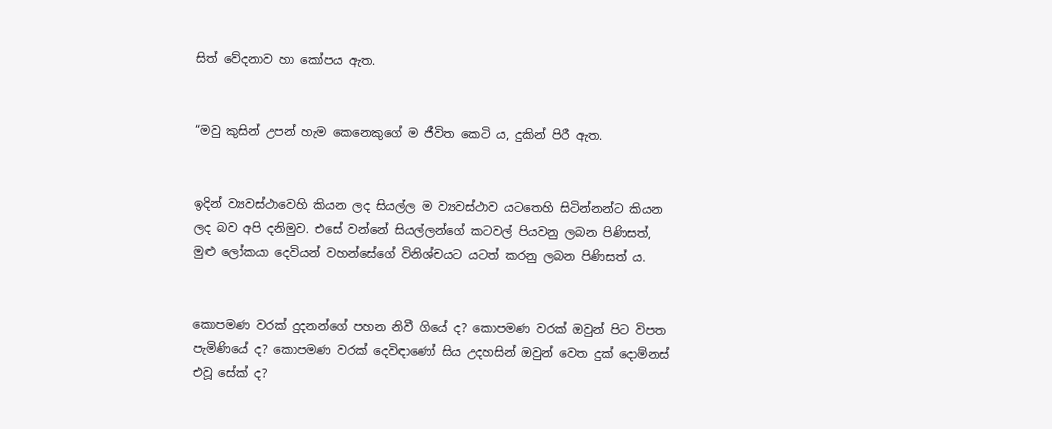සිත් වේදනාව හා කෝපය ඇත.


“මවු කුසින් උපන් හැම කෙනෙකුගේ ම ජීවිත කෙටි ය, දුකින් පිරී ඇත.


ඉදින් ව්‍යවස්ථාවෙහි කියන ලද සියල්ල ම ව්‍යවස්ථාව යටතෙහි සිටින්නන්ට කියන ලද බව අපි දනිමුව. එසේ වන්නේ සියල්ලන්ගේ කටවල් පියවනු ලබන පිණිසත්, මුළු ලෝකයා දෙවියන් වහන්සේගේ විනිශ්චයට යටත් කරනු ලබන පිණිසත් ය.


කොපමණ වරක් දුදනන්ගේ පහන නිවී ගියේ ද? කොපමණ වරක් ඔවුන් පිට විපත පැමිණියේ ද? කොපමණ වරක් දෙවිඳාණෝ සිය උදහසින් ඔවුන් වෙත දුක් දොම්නස් එවූ සේක් ද?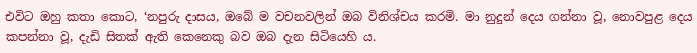එවිට ඔහු කතා කොට, ‘නපුරු දාසය, ඔබේ ම වචනවලින් ඔබ විනිශ්චය කරමි. මා නුදුන් දෙය ගන්නා වූ, නොවපුළ දෙය කපන්නා වූ, දැඩි සිතක් ඇති කෙනෙකු බව ඔබ දැන සිටියෙහි ය.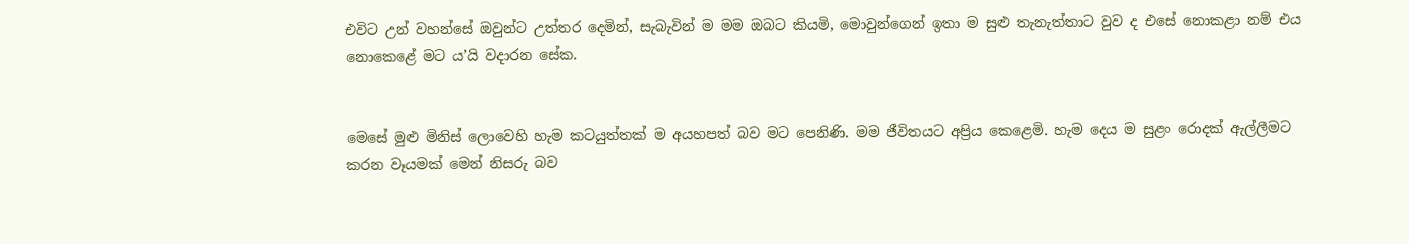එවිට උන් වහන්සේ ඔවුන්ට උත්තර දෙමින්, සැබැවින් ම මම ඔබට කියමි, මොවුන්ගෙන් ඉතා ම සුළු තැනැත්තාට වුව ද එසේ නොකළා නම් එය නොකෙළේ මට ය’යි වදාරන සේක.


මෙසේ මුළු මිනිස් ලොවෙහි හැම කටයුත්තක් ම අයහපත් බව මට පෙනිණි. මම ජීවිතයට අප්‍රිය කෙළෙමි. හැම දෙය ම සුළං රොදක් ඇල්ලීමට කරන වෑයමක් මෙන් නිසරු බව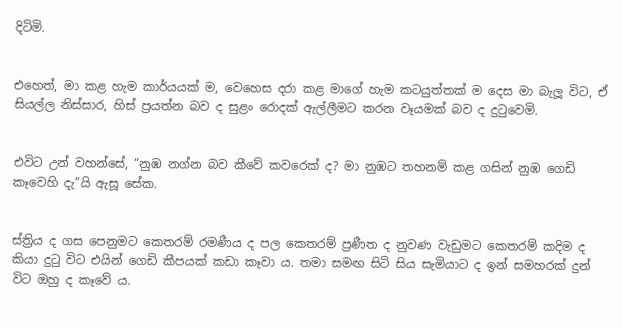දිටිමි.


එහෙත්, මා කළ හැම කාර්යයක් ම, වෙහෙස දරා කළ මාගේ හැම කටයුත්තක් ම දෙස මා බැලූ විට, ඒ සියල්ල නිස්සාර, හිස් ප්‍රයත්න බව ද සුළං රොදක් ඇල්ලීමට කරන වෑයමක් බව ද දුටුවෙමි.


එවිට උන් වහන්සේ, “නුඹ නග්න බව කීවේ කවරෙක් ද? මා නුඹට තහනම් කළ ගසින් නුඹ ගෙඩි කෑවෙහි දැ”යි ඇසූ සේක.


ස්ත්‍රිය ද ගස පෙනුමට කෙතරම් රමණීය ද පල කෙතරම් ප්‍රණීත ද නුවණ වැඩුමට කෙතරම් කදිම ද කියා දුටු විට එයින් ගෙඩි කීපයක් කඩා කෑවා ය. තමා සමඟ සිටි සිය සැමියාට ද ඉන් සමහරක් දුන් විට ඔහු ද කෑවේ ය.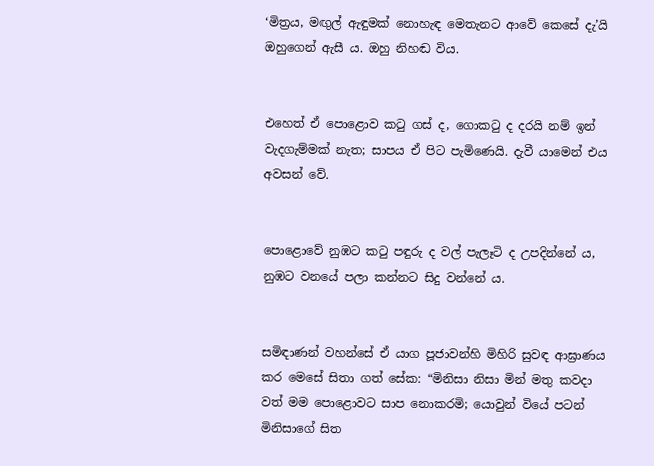‘මිත්‍රය, මඟුල් ඇඳුමක් නොහැඳ මෙතැනට ආවේ කෙසේ දැ’යි ඔහුගෙන් ඇසී ය. ඔහු නිහඬ විය.


එහෙත් ඒ පොළොව කටු ගස් ද, ගොකටු ද දරයි නම් ඉන් වැදගැම්මක් නැත; සාපය ඒ පිට පැමිණෙයි. දැවී යාමෙන් එය අවසන් වේ.


පොළොවේ නුඹට කටු පඳුරු ද වල් පැලෑටි ද උපදින්නේ ය, නුඹට වනයේ පලා කන්නට සිදු වන්නේ ය.


සමිඳාණන් වහන්සේ ඒ යාග පූජාවන්හි මිහිරි සුවඳ ආඝ්‍රාණය කර මෙසේ සිතා ගත් සේක: “මිනිසා නිසා මින් මතු කවදා වත් මම පොළොවට සාප නොකරමි; යොවුන් වියේ පටන් මිනිසාගේ සිත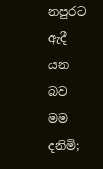නපුරට ඇදී යන බව මම දනිමි;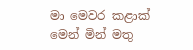මා මෙවර කළාක් මෙන් මින් මතු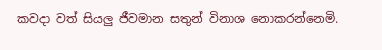කවදා වත් සියලු ජීවමාන සතුන් විනාශ නොකරන්නෙමි.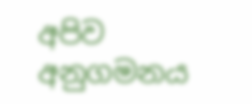අපිව අනුගමනය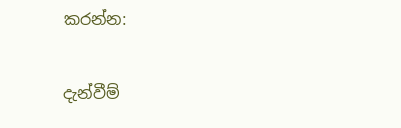කරන්න:

දැන්වීම්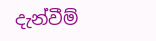දැන්වීම්